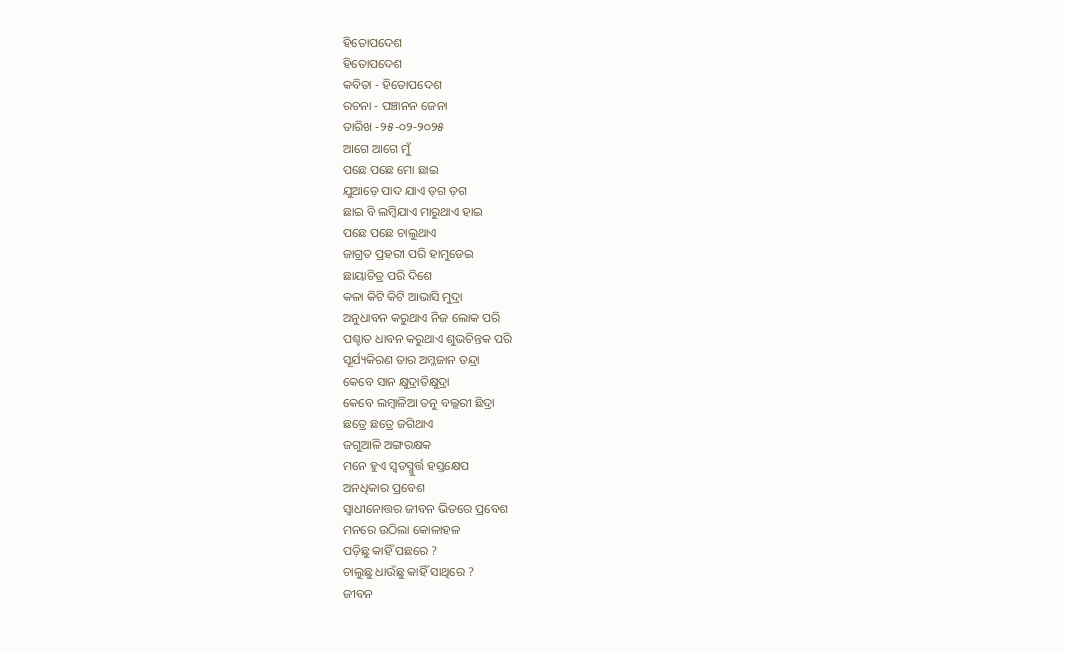ହିତୋପଦେଶ
ହିତୋପଦେଶ
କବିତା - ହିତୋପଦେଶ
ରଚନା - ପଞ୍ଚାନନ ଜେନା
ତାରିଖ -୨୫-୦୨-୨୦୨୫
ଆଗେ ଆଗେ ମୁଁ
ପଛେ ପଛେ ମୋ ଛାଇ
ଯୁଆଡ଼େ ପାଦ ଯାଏ ଡ଼ଗ ଡ଼ଗ
ଛାଇ ବି ଲମ୍ବିଯାଏ ମାରୁଥାଏ ହାଇ
ପଛେ ପଛେ ଚାଲୁଥାଏ
ଜାଗ୍ରତ ପ୍ରହରୀ ପରି ହାମୁଡେଇ
ଛାୟାଚିତ୍ର ପରି ଦିଶେ
କଳା କିଟି କିଟି ଆଭାସି ମୁଦ୍ରା
ଅନୁଧାବନ କରୁଥାଏ ନିଜ ଲୋକ ପରି
ପଶ୍ଚାତ ଧାବନ କରୁଥାଏ ଶୁଭଚିନ୍ତକ ପରି
ସୂର୍ଯ୍ୟକିରଣ ତାର ଅମ୍ଳଜାନ ତନ୍ଦ୍ରା
କେବେ ସାନ କ୍ଷୁଦ୍ରାତିକ୍ଷୁଦ୍ରା
କେବେ ଲମ୍ବାଳିଆ ତନୁ ବଲ୍ଲରୀ ଛିଦ୍ରା
ଛତ୍ରେ ଛତ୍ରେ ଜଗିଥାଏ
ଜଗୁଆଳି ଅଙ୍ଗରକ୍ଷକ
ମନେ ହୁଏ ସ୍ଵତସ୍ମୁର୍ତ୍ତ ହସ୍ତକ୍ଷେପ
ଅନଧିକାର ପ୍ରବେଶ
ସ୍ୱାଧୀନୋତ୍ତର ଜୀବନ ଭିତରେ ପ୍ରବେଶ
ମନରେ ଉଠିଲା କୋଳାହଳ
ପଡ଼ିଛୁ କାହିଁ ପଛରେ ?
ଚାଲୁଛୁ ଧାଉଁଛୁ କାହିଁ ସାଥିରେ ?
ଜୀବନ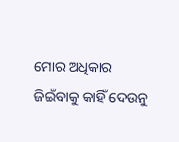ମୋର ଅଧିକାର
ଜିଇଁବାକୁ କାହିଁ ଦେଉନୁ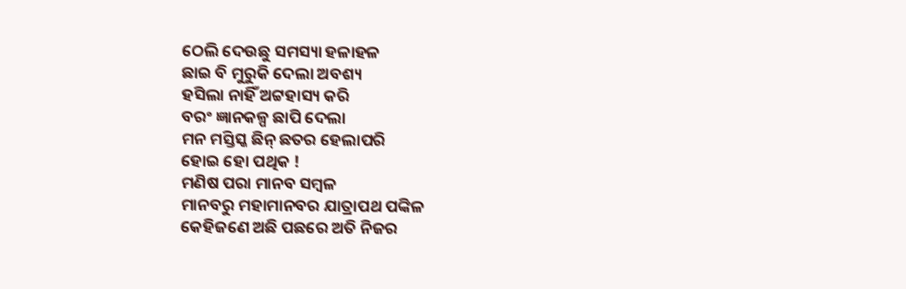ଠେଲି ଦେଉଛୁ ସମସ୍ୟା ହଳାହଳ
ଛାଇ ବି ମୁରୁକି ଦେଲା ଅବଶ୍ୟ
ହସିଲା ନାହିଁ ଅଟ୍ଟହାସ୍ୟ କରି
ବରଂ ଜ୍ଞାନକଳ୍ପ ଛାପି ଦେଲା
ମନ ମସ୍ତିସ୍କ ଛିନ୍ ଛତର ହେଲାପରି
ହୋଇ ହୋ ପଥିକ !
ମଣିଷ ପରା ମାନବ ସମ୍ବଳ
ମାନବରୁ ମହାମାନବର ଯାତ୍ରାପଥ ପଙ୍କିଳ
କେହିଜଣେ ଅଛି ପଛରେ ଅତି ନିଜର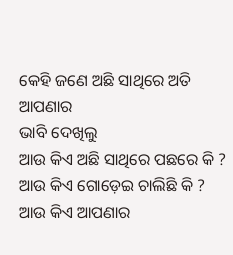କେହି ଜଣେ ଅଛି ସାଥିରେ ଅତି ଆପଣାର
ଭାବି ଦେଖିଲୁ
ଆଉ କିଏ ଅଛି ସାଥିରେ ପଛରେ କି ?
ଆଉ କିଏ ଗୋଡ଼େଇ ଚାଲିଛି କି ?
ଆଉ କିଏ ଆପଣାର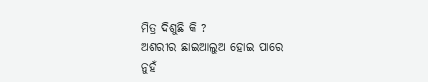ମିତ୍ର ଦିଶୁଛି କି ?
ଅଶରୀର ଛାଇଆଲୁଅ ହୋଇ ପାରେ
ନୁହଁ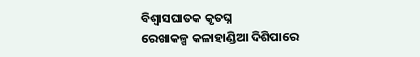ବିଶ୍ୱାସଘାତକ କୃତଘ୍ନ
ରେଖାକଳ୍ପ କଳାହାଣ୍ଡିଆ ଦିଶିପାରେ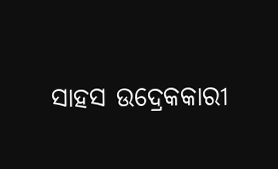ସାହସ ଉଦ୍ରେକକାରୀ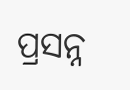ପ୍ରସନ୍ନ